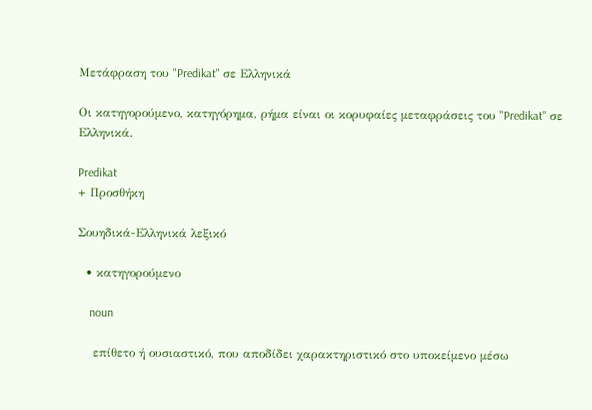Μετάφραση του "Predikat" σε Ελληνικά

Οι κατηγορούμενο, κατηγόρημα, ρήμα είναι οι κορυφαίες μεταφράσεις του "Predikat" σε Ελληνικά.

Predikat
+ Προσθήκη

Σουηδικά-Ελληνικά λεξικό

  • κατηγορούμενο

    noun

    επίθετο ή ουσιαστικό, που αποδίδει χαρακτηριστικό στο υποκείμενο μέσω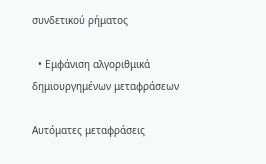συνδετικού ρήματος

  • Εμφάνιση αλγοριθμικά δημιουργημένων μεταφράσεων

Αυτόματες μεταφράσεις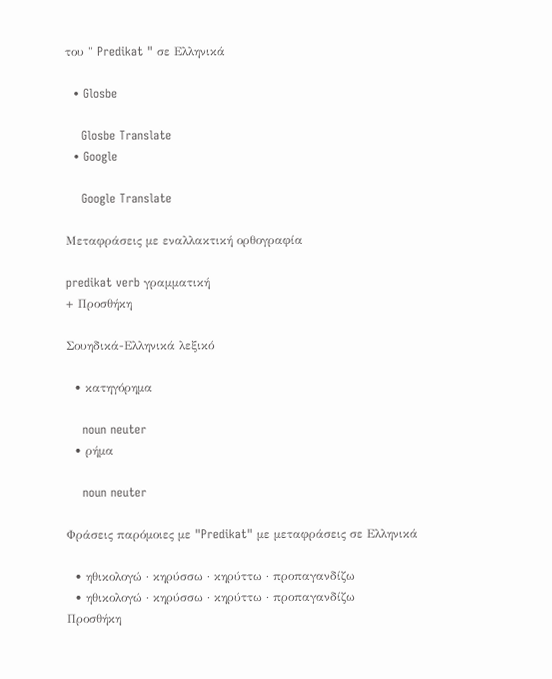του " Predikat " σε Ελληνικά

  • Glosbe

    Glosbe Translate
  • Google

    Google Translate

Μεταφράσεις με εναλλακτική ορθογραφία

predikat verb γραμματική
+ Προσθήκη

Σουηδικά-Ελληνικά λεξικό

  • κατηγόρημα

    noun neuter
  • ρήμα

    noun neuter

Φράσεις παρόμοιες με "Predikat" με μεταφράσεις σε Ελληνικά

  • ηθικολογώ · κηρύσσω · κηρύττω · προπαγανδίζω
  • ηθικολογώ · κηρύσσω · κηρύττω · προπαγανδίζω
Προσθήκη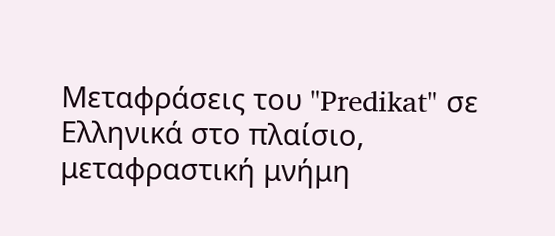Μεταφράσεις του "Predikat" σε Ελληνικά στο πλαίσιο, μεταφραστική μνήμη